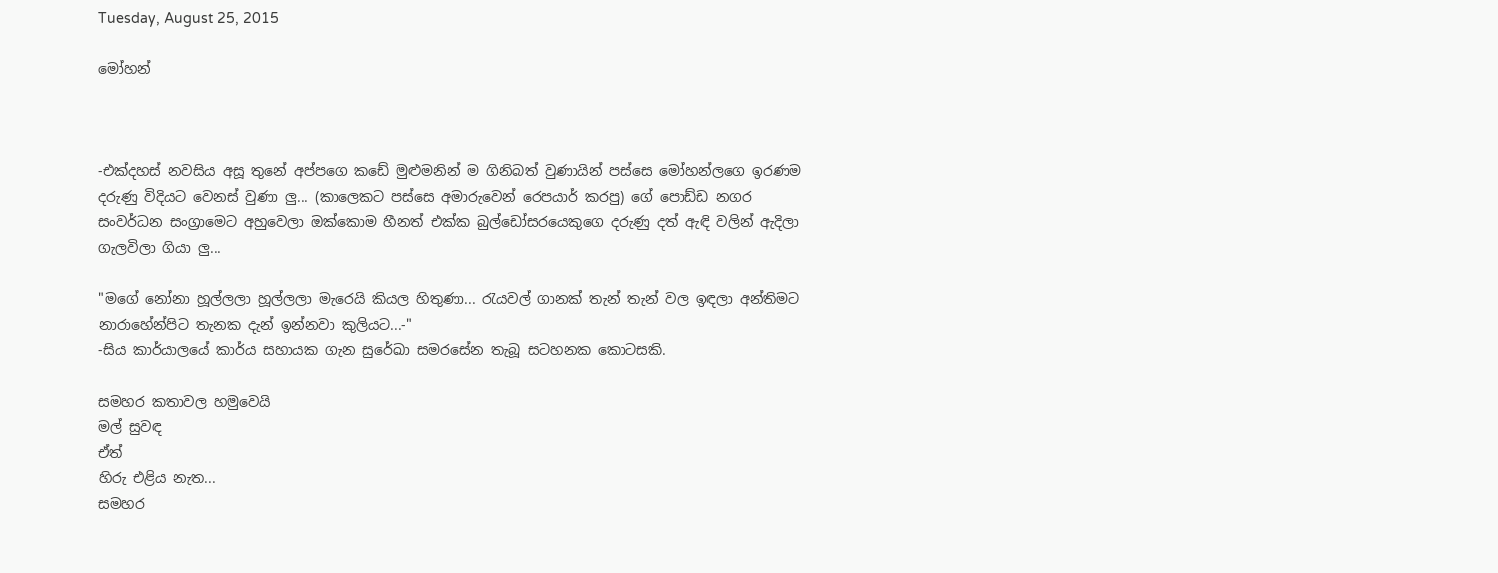Tuesday, August 25, 2015

මෝහන්



-එක්දහස් නවසිය අසූ තුනේ අප්පගෙ කඩේ මුළුමනින් ම ගිනිබත් වුණායින් පස්සෙ මෝහන්ලගෙ ඉරණම දරුණු විදියට වෙනස් වුණා ලු... (කාලෙකට පස්සෙ අමාරුවෙන් රෙපයාර් කරපු) ගේ පොඩ්ඩ නගර සංවර්ධන සංග්‍රාමෙට අහුවෙලා ඔක්කොම හීනත් එක්ක බුල්ඩෝසරයෙකුගෙ දරුණු දත් ඇඳි වලින් ඇදිලා ගැලවිලා ගියා ලු...

"මගේ නෝනා හූල්ලලා හූල්ලලා මැරෙයි කියල හිතුණා... රැයවල් ගානක් තැන් තැන් වල ඉඳලා අන්තිමට නාරාහේන්පිට තැනක දැන් ඉන්නවා කුලියට...-"
-සිය කාර්යාලයේ කාර්ය සහායක ගැන සුරේඛා සමරසේන තැබූ සටහනක කොටසකි.

සමහර කතාවල හමුවෙයි
මල් සුවඳ
ඒත්
හිරු එළිය නැත...
සමහර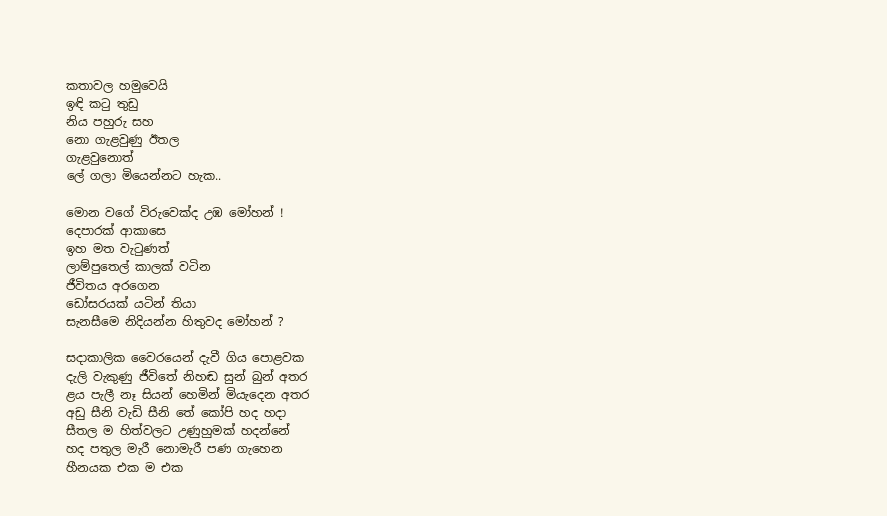කතාවල හමුවෙයි
ඉඳි කටු තුඩු
නිය පහුරු සහ
නො ගැළවුණු ඊතල
ගැළවුනොත්
ලේ ගලා මියෙන්නට හැක..

මොන වගේ විරුවෙක්ද උඹ මෝහන් !
දෙපාරක් ආකාසෙ
ඉහ මත වැටුණත්
ලාම්පුතෙල් කාලක් වටින
ජීවිතය අරගෙන
ඩෝසරයක් යටින් තියා
සැනසීමෙ නිදියන්න හිතුවද මෝහන් ?

සදාකාලික වෛරයෙන් දැවී ගිය පොළවක
දැලි වැකුණු ජීවිතේ නිහඬ සුන් බුන් අතර
ළය පැලී නෑ සියන් හෙමින් මියැදෙන අතර
අඩු සීනි වැඩි සීනි තේ කෝපි හද හදා
සීතල ම හිත්වලට උණුහුමක් හදන්නේ
හද පතුල මැරී නොමැරී පණ ගැහෙන
හීනයක එක ම එක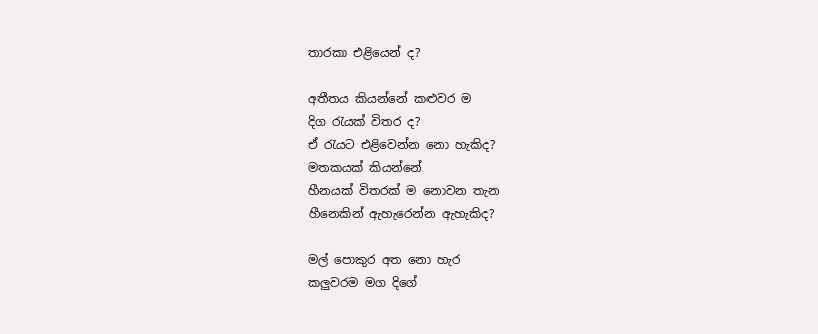තාරකා එළියෙන් ද?

අතීතය කියන්නේ කළුවර ම
දිග රැයක් විතර ද?
ඒ රැයට එළිවෙන්න නො හැකිද?
මතකයක් කියන්නේ
හීනයක් විතරක් ම නොවන තැන
හීනෙකින් ඇහැරෙන්න ඇහැකිද?

මල් පොකුර අත නො හැර
කලුවරම මග දිගේ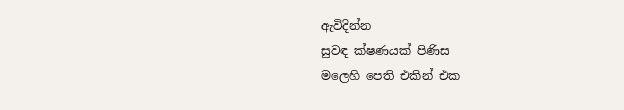ඇවිදින්න
සුවඳ ක්ෂණයක් පිණිස
මලෙහි පෙති එකින් එක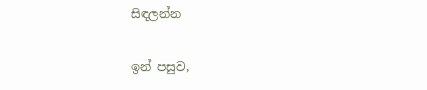සිඳලන්න

ඉන් පසුව,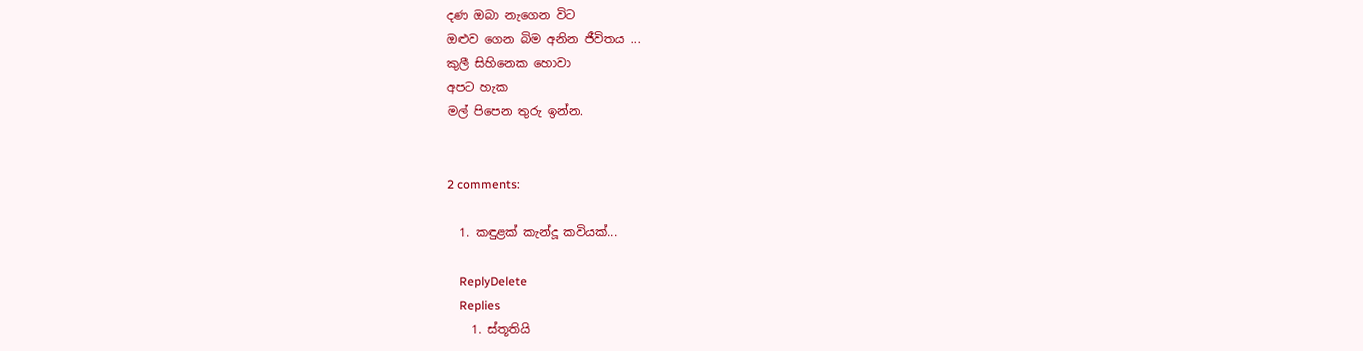දණ ඔබා නැගෙන විට
ඔළුව ගෙන බිම අනින ජීවිතය ...
කුලී සිහිනෙක හොවා
අපට හැක
මල් පිපෙන තුරු ඉන්න.


2 comments:

  1. කඳුළක් කැන්දූ කවියක්...

    ReplyDelete
    Replies
    1. ස්තූතියි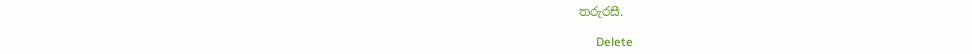තරුරසී.

      Delete